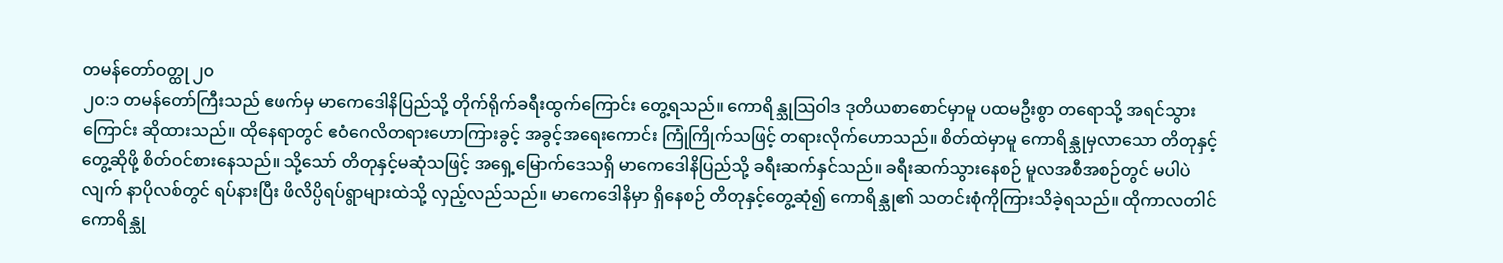တမန်တော်ဝတ္ထု ၂၀
၂၀:၁ တမန်တော်ကြီးသည် ဧဖက်မှ မာကေဒေါနိပြည်သို့ တိုက်ရိုက်ခရီးထွက်ကြောင်း တွေ့ရသည်။ ကောရိန္သုသြဝါဒ ဒုတိယစာစောင်မှာမူ ပထမဦးစွာ တရောသို့ အရင်သွားကြောင်း ဆိုထားသည်။ ထိုနေရာတွင် ဧဝံဂေလိတရားဟောကြားခွင့် အခွင့်အရေးကောင်း ကြုံကြိုက်သဖြင့် တရားလိုက်ဟောသည်။ စိတ်ထဲမှာမူ ကောရိန္သုမှလာသော တိတုနှင့် တွေ့ဆိုဖို့ စိတ်ဝင်စားနေသည်။ သို့သော် တိတုနှင့်မဆုံသဖြင့် အရှေ့မြောက်ဒေသရှိ မာကေဒေါနိပြည်သို့ ခရီးဆက်နှင်သည်။ ခရီးဆက်သွားနေစဉ် မူလအစီအစဉ်တွင် မပါပဲလျက် နာပိုလစ်တွင် ရပ်နားပြီး ဖိလိပ္ပိရပ်ရွာများထဲသို့ လှည့်လည်သည်။ မာကေဒေါနိမှာ ရှိနေစဉ် တိတုနှင့်တွေ့ဆုံ၍ ကောရိန္သု၏ သတင်းစုံကိုကြားသိခဲ့ရသည်။ ထိုကာလတါင် ကောရိန္သု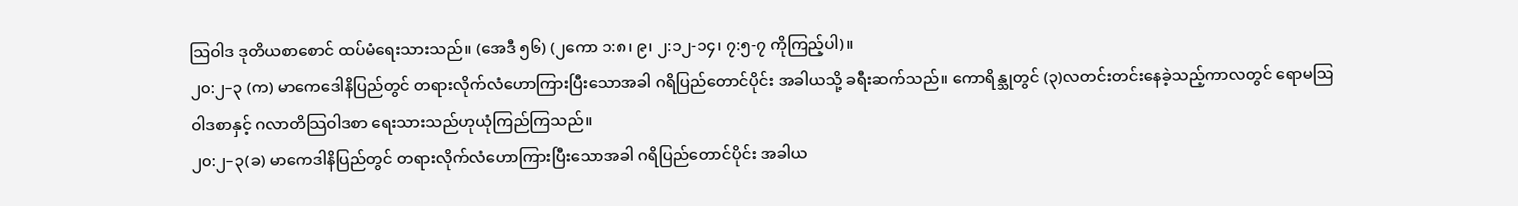သြဝါဒ ဒုတိယစာစောင် ထပ်မံရေးသားသည်။ (အေဒီ ၅၆) (၂ကော ၁:၈၊ ၉၊ ၂:၁၂-၁၄၊ ၇:၅-၇ ကိုကြည့်ပါ)။
၂၀:၂–၃ (က) မာကေဒေါနိပြည်တွင် တရားလိုက်လံဟောကြားပြီးသောအခါ ဂရိပြည်တောင်ပိုင်း အခါယသို့ ခရီးဆက်သည်။ ကောရိန္သုတွင် (၃)လတင်းတင်းနေခဲ့သည့်ကာလတွင် ရောမသြဝါဒစာနှင့် ဂလာတိသြဝါဒစာ ရေးသားသည်ဟုယုံကြည်ကြသည်။
၂၀:၂–၃(ခ) မာကေဒါနိပြည်တွင် တရားလိုက်လံဟောကြားပြီးသောအခါ ဂရိပြည်တောင်ပိုင်း အခါယ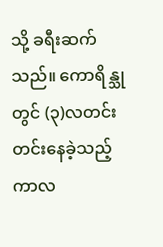သို့ ခရီးဆက်သည်။ ကောရိန္သုတွင် (၃)လတင်းတင်းနေခဲ့သည့်ကာလ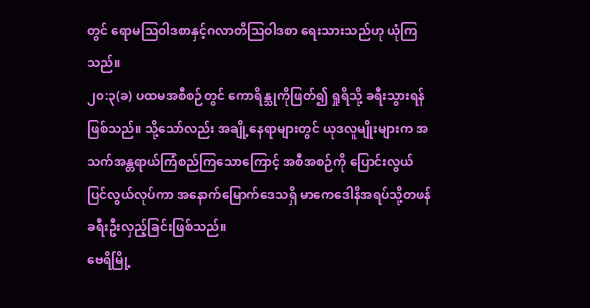တွင် ရောမသြဝါဒစာနှင့်ဂလာတိသြဝါဒစာ ရေးသားသည်ဟု ယုံကြသည်။
၂၀:၃(ခ) ပထမအစီစဉ်တွင် ကောရိန္သုကိုဖြတ်၍ ရှုရိသို့ ခရီးသွားရန်ဖြစ်သည်။ သို့သော်လည်း အချို့နေရာများတွင် ယုဒလူမျိုးများက အသက်အန္တရာယ်ကြံစည်ကြသောကြောင့် အစီအစဉ်ကို ပြောင်းလွယ်ပြင်လွယ်လုပ်ကာ အနောက်မြောက်ဒေသရှိ မာကေဒေါနိအရပ်သို့တဖန်ခရီးဦးလှည့်ခြင်းဖြစ်သည်။
ဗေရိမြို့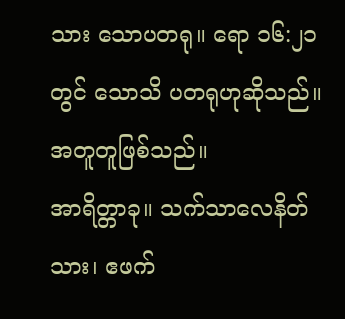သား သောပတရု။ ရော ၁၆:၂၁ တွင် သောသိ ပတရုဟုဆိုသည်။ အတူတူဖြစ်သည်။
အာရိတ္တာခု။ သက်သာလေနိတ်သား၊ ဧဖက်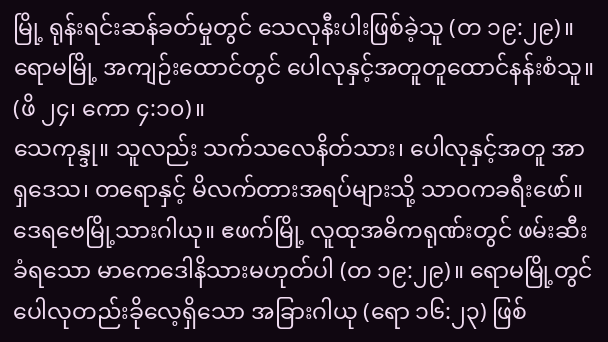မြို့ ရုန်းရင်းဆန်ခတ်မှုတွင် သေလုနီးပါးဖြစ်ခဲ့သူ (တ ၁၉:၂၉)။ ရောမမြို့ အကျဉ်းထောင်တွင် ပေါလုနှင့်အတူတူထောင်နန်းစံသူ။ (ဖိ ၂၄၊ ကော ၄:၁၀)။
သေကုန္ဒု။ သူလည်း သက်သလေနိတ်သား၊ ပေါလုနှင့်အတူ အာရှဒေသ၊ တရောနှင့် မိလက်တားအရပ်များသို့ သာဝကခရီးဖော်။
ဒေရဗေမြို့သားဂါယု။ ဧဖက်မြို့ လူထုအဓိကရုဏ်းတွင် ဖမ်းဆီးခံရသော မာကေဒေါနိသားမဟုတ်ပါ (တ ၁၉:၂၉)။ ရောမမြို့တွင် ပေါလုတည်းခိုလေ့ရှိသော အခြားဂါယု (ရော ၁၆:၂၃) ဖြစ်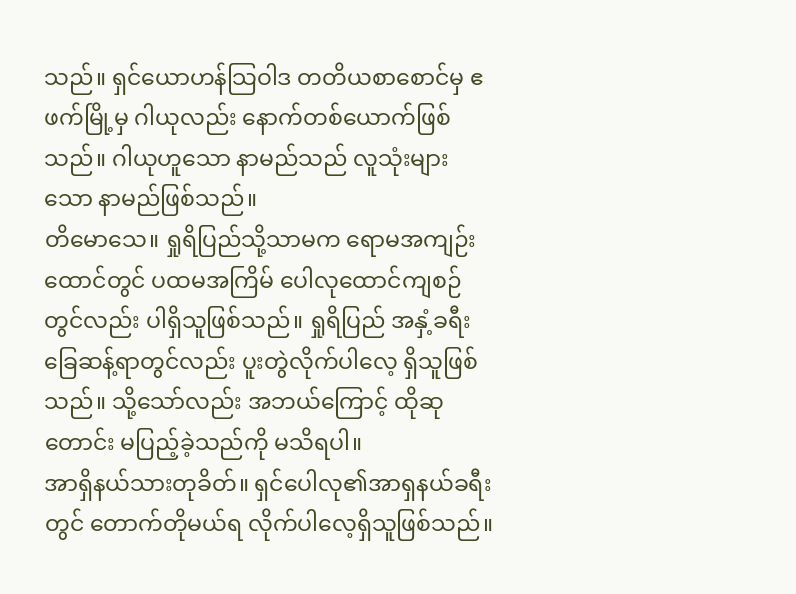သည်။ ရှင်ယောဟန်သြဝါဒ တတိယစာစောင်မှ ဧဖက်မြို့မှ ဂါယုလည်း နောက်တစ်ယောက်ဖြစ်သည်။ ဂါယုဟူသော နာမည်သည် လူသုံးများသော နာမည်ဖြစ်သည်။
တိမောသေ။ ရှုရိပြည်သို့သာမက ရောမအကျဉ်းထောင်တွင် ပထမအကြိမ် ပေါလုထောင်ကျစဉ်တွင်လည်း ပါရှိသူဖြစ်သည်။ ရှုရိပြည် အနှံ့ခရီးခြေဆန့်ရာတွင်လည်း ပူးတွဲလိုက်ပါလေ့ ရှိသူဖြစ်သည်။ သို့သော်လည်း အဘယ်ကြောင့် ထိုဆုတောင်း မပြည့်ခဲ့သည်ကို မသိရပါ။
အာရှိနယ်သားတုခိတ်။ ရှင်ပေါလု၏အာရှနယ်ခရီးတွင် တောက်တိုမယ်ရ လိုက်ပါလေ့ရှိသူဖြစ်သည်။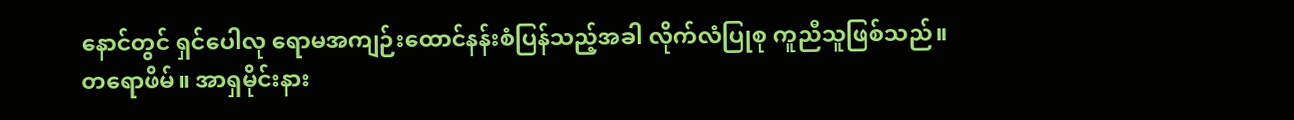နောင်တွင် ရှင်ပေါလု ရောမအကျဉ်းထောင်နန်းစံပြန်သည့်အခါ လိုက်လံပြုစု ကူညီသူဖြစ်သည်။
တရောဖိမ်။ အာရှမိုင်းနား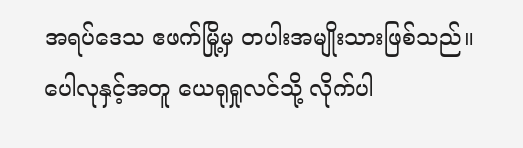အရပ်ဒေသ ဧဖက်မြို့မှ တပါးအမျိုးသားဖြစ်သည်။ ပေါလုနှင့်အတူ ယေရုရှုလင်သို့ လိုက်ပါ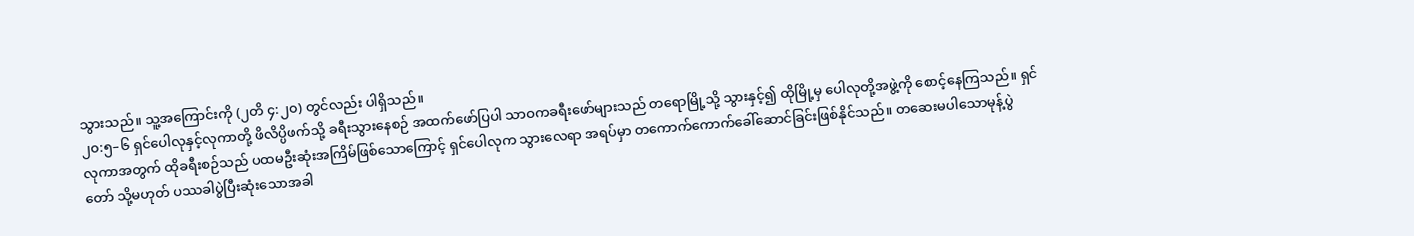သွားသည်။ သူ့အကြောင်းကို (၂တိ ၄:၂၀) တွင်လည်း ပါရှိသည်။
၂၀:၅–၆ ရှင်ပေါလုနှင့်လုကာတို့ ဖိလိပ္ပိဖက်သို့ ခရီးသွားနေစဉ် အထက်ဖော်ပြပါ သာဝကခရီးဖော်များသည် တရောမြို့သို့ သွားနှင့်၍ ထိုမြို့မှ ပေါလုတို့အဖွဲ့ကို စောင့်နေကြသည်။ ရှင်လုကာအတွက် ထိုခရီးစဉ်သည် ပထမဦးဆုံးအကြိမ်ဖြစ်သောကြောင့် ရှင်ပေါလုက သွားလေရာ အရပ်မှာ တကောက်ကောက်ခေါ်ဆောင်ခြင်းဖြစ်နိုင်သည်။ တဆေးမပါသောမုန့်ပွဲတော် သို့မဟုတ် ပဿခါပွဲပြီးဆုံးသောအခါ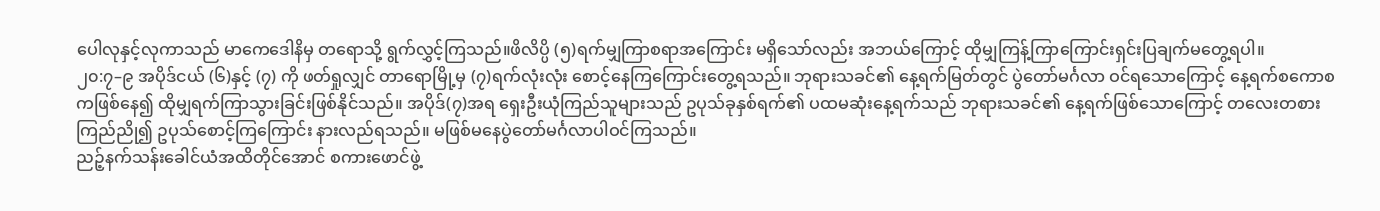ပေါလုနှင့်လုကာသည် မာကေဒေါနိမှ တရောသို့ ရွက်လွှင့်ကြသည်။ဖိလိပ္ပိ (၅)ရက်မျှကြာစရာအကြောင်း မရှိသော်လည်း အဘယ်ကြောင့် ထိုမျှကြန့်ကြာကြောင်းရှင်းပြချက်မတွေ့ရပါ။
၂၀:၇–၉ အပိုဒ်ငယ် (၆)နှင့် (၇) ကို ဖတ်ရှုလျှင် တာရောမြို့မှ (၇)ရက်လုံးလုံး စောင့်နေကြကြောင်းတွေ့ရသည်။ ဘုရားသခင်၏ နေ့ရက်မြတ်တွင် ပွဲတော်မင်္ဂလာ ဝင်ရသောကြောင့် နေ့ရက်စကောစကဖြစ်နေ၍ ထိုမျှရက်ကြာသွားခြင်းဖြစ်နိုင်သည်။ အပိုဒ်(၇)အရ ရှေးဦးယုံကြည်သူများသည် ဥပုသ်ခုနှစ်ရက်၏ ပထမဆုံးနေ့ရက်သည် ဘုရားသခင်၏ နေ့ရက်ဖြစ်သောကြောင့် တလေးတစား ကြည်ညို၍ ဥပုသ်စောင့်ကြကြောင်း နားလည်ရသည်။ မဖြစ်မနေပွဲတော်မင်္ဂလာပါဝင်ကြသည်။
ညဉ့်နက်သန်းခေါင်ယံအထိတိုင်အောင် စကားဖောင်ဖွဲ့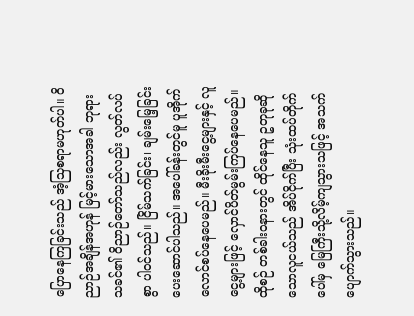ပြောနေကြခြင်းသည် အံ့သြစရာမဟုတ်ပါ။ ဝိညာဉ်အချိန်အဟုန် မြင့်မားသောအခါ ဘုရားသခင်၏ ဝိညာဉ်တော်သည်လည်း လွတ်လပ်စွာ ပါဝင်သည်။ ငြိမ်သက်ခြင်း၊ ချမ်းမြေ့ခြင်း ပေးဆောင်ပါသည်။ အပေါ်ခန်းတွင်မူ ပူအိုက်လောင်စပ်နေပေမည်။ မီးခိုးမီးငွေ့များနှင့် လူငွေ့များဖြင့် လှောင်ပိတ်မွမ်းကြပ်နေပေမည်။ ထိုစဉ် တစ်ခါးဝနားတွင် ထိုင်နေသူ ဥတုခုဆို သောလူငယ်သည် အိပ်ငိုက်ပြီး သုံးထပ်တိုက်ပေါ်မှ မြေကြီးသို့လိမ့်ကျသွားသဖြင့် အသက်ပျောက်သွားသည်။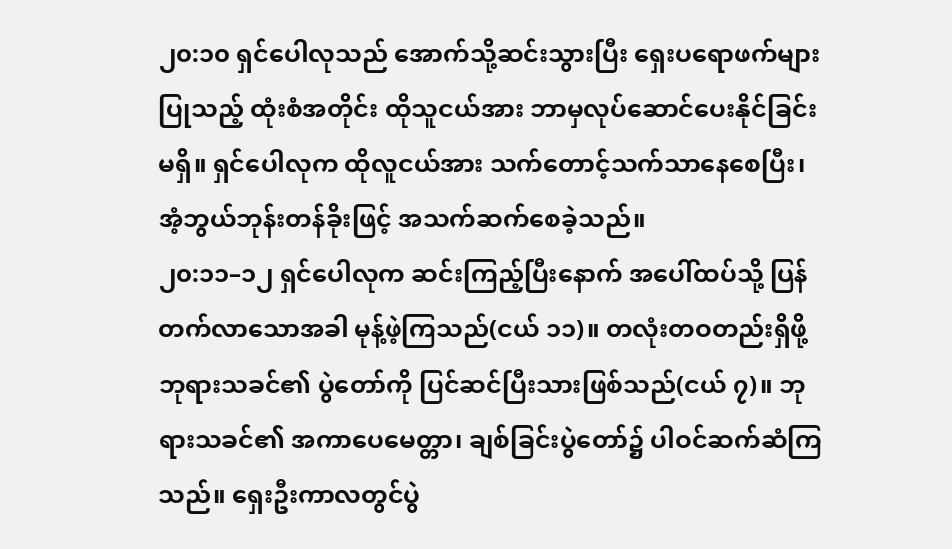၂၀:၁၀ ရှင်ပေါလုသည် အောက်သို့ဆင်းသွားပြီး ရှေးပရောဖက်များပြုသည့် ထုံးစံအတိုင်း ထိုသူငယ်အား ဘာမှလုပ်ဆောင်ပေးနိုင်ခြင်းမရှိ။ ရှင်ပေါလုက ထိုလူငယ်အား သက်တောင့်သက်သာနေစေပြီး၊ အံ့ဘွယ်ဘုန်းတန်ခိုးဖြင့် အသက်ဆက်စေခဲ့သည်။
၂၀:၁၁–၁၂ ရှင်ပေါလုက ဆင်းကြည့်ပြီးနောက် အပေါ်ထပ်သို့ ပြန်တက်လာသောအခါ မုန့်ဖဲ့ကြသည်(ငယ် ၁၁)။ တလုံးတဝတည်းရှိဖို့ ဘုရားသခင်၏ ပွဲတော်ကို ပြင်ဆင်ပြီးသားဖြစ်သည်(ငယ် ၇)။ ဘုရားသခင်၏ အကာပေမေတ္တာ၊ ချစ်ခြင်းပွဲတော်၌ ပါဝင်ဆက်ဆံကြသည်။ ရှေးဦးကာလတွင်ပွဲ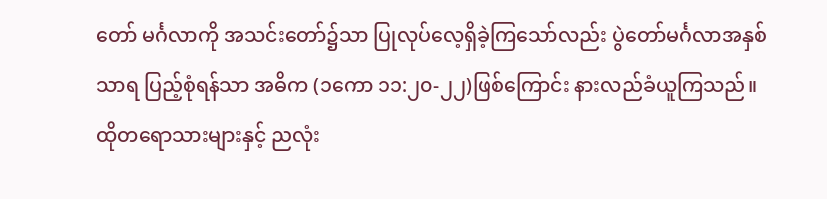တော် မင်္ဂလာကို အသင်းတော်၌သာ ပြုလုပ်လေ့ရှိခဲ့ကြသော်လည်း ပွဲတော်မင်္ဂလာအနှစ်သာရ ပြည့်စုံရန်သာ အဓိက (၁ကော ၁၁:၂၀-၂၂)ဖြစ်ကြောင်း နားလည်ခံယူကြသည်။
ထိုတရောသားများနှင့် ညလုံး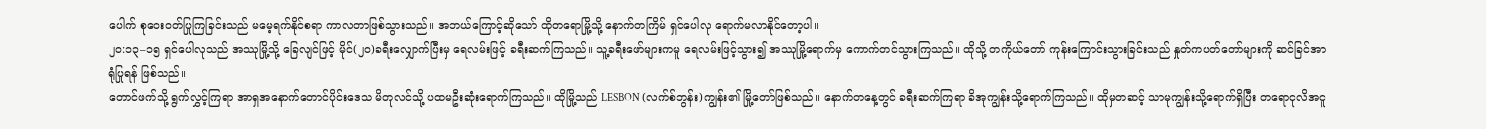ပေါက် စုဝေးဝတ်ပြုကြခြင်းသည် မမေ့ရက်နိုင်စရာ ကာလတာဖြစ်သွားသည်။ အဘယ်ကြောင့်ဆိုသော် ထိုတရောမြို့သို့ နောက်တကြိမ် ရှင်ပေါလု ရောက်မလာနိုင်တော့ပါ။
၂၀:၁၃–၁၅ ရှင်ပေါလုသည် အဿုမြို့သို့ ခြေလျင်ဖြင့် မိုင်(၂၀)ခရီးလျှောက်ပြီးမှ ရေလမ်းဖြင့် ခရီးဆက်ကြသည်။ သူ့ခရီးဖော်များကမူ ရေလမ်းဖြင့်သွား၍ အဿုမြို့ရောက်မှ ကောက်တင်သွားကြသည်။ ထိုသို့ တကိုယ်တော် ကုန်းကြောင်းသွားခြင်းသည် နှုတ်ကပတ်တော်များကို ဆင်ခြင်အာရုံပြုရန် ဖြစ်သည်။
တောင်ဖက်သို့ ရွက်လွှင့်ကြရာ အာရှအနောက်တောင်ပိုင်းဒေသ မိတုလင်သို့ ပထမဦးဆုံးရောက်ကြသည်။ ထိုမြို့သည် LESBON (လက်စ်ဘွန်း)ကျွန်း၏ မြို့တော်ဖြစ်သည်။ နောက်တနေ့တွင် ခရီးဆက်ကြရာ ခိအုကျွန်းသို့ရောက်ကြသည်။ ထိုမှတဆင့် သာမုကျွန်းသို့ရောက်ရှိပြီး တရောငုလိအငူ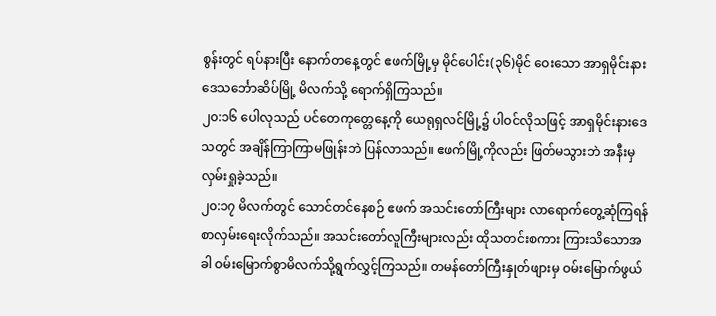စွန်းတွင် ရပ်နားပြီး နောက်တနေ့တွင် ဧဖက်မြို့မှ မိုင်ပေါင်း(၃၆)မိုင် ဝေးသော အာရှမိုင်းနားဒေသင်္ဘောဆိပ်မြို့ မိလက်သို့ ရောက်ရှိကြသည်။
၂၀:၁၆ ပေါလုသည် ပင်တေကုတ္တေနေ့ကို ယေရုရှလင်မြို့၌ ပါဝင်လိုသဖြင့် အာရှမိုင်းနားဒေသတွင် အချိန်ကြာကြာမဖြုန်းဘဲ ပြန်လာသည်။ ဧဖက်မြို့ကိုလည်း ဖြတ်မသွားဘဲ အနီးမှလှမ်းရှုခဲ့သည်။
၂၀:၁၇ မိလက်တွင် သောင်တင်နေစဉ် ဧဖက် အသင်းတော်ကြီးများ လာရောက်တွေ့ဆုံကြရန် စာလှမ်းရေးလိုက်သည်။ အသင်းတော်လူကြီးများလည်း ထိုသတင်းစကား ကြားသိသောအခါ ဝမ်းမြောက်စွာမိလက်သို့ရွက်လွှင့်ကြသည်။ တမန်တော်ကြီးနှုတ်ဖျားမှ ဝမ်းမြောက်ဖွယ်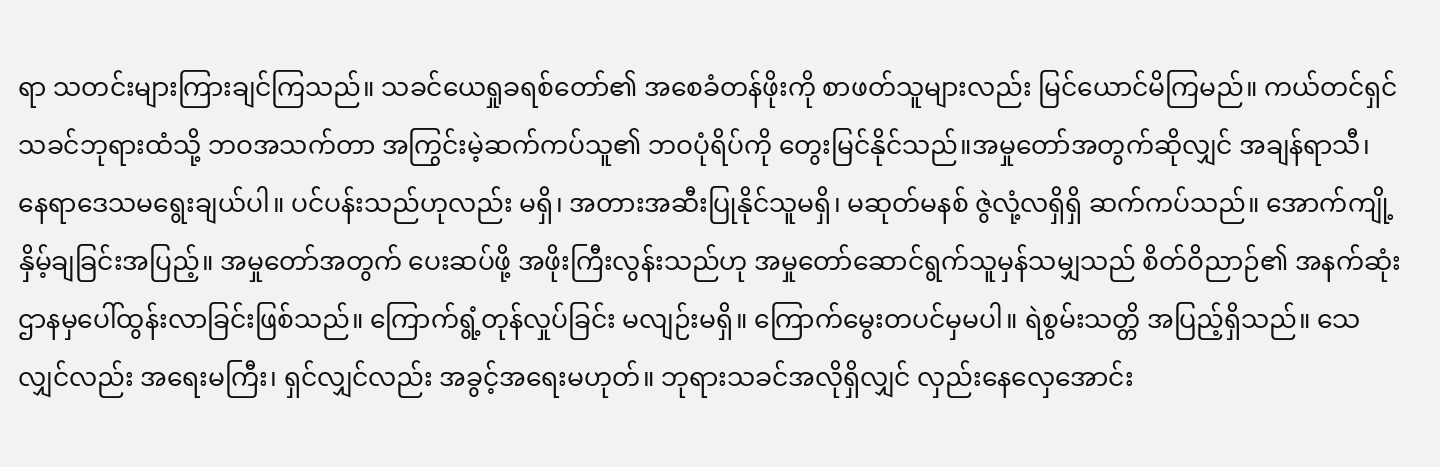ရာ သတင်းများကြားချင်ကြသည်။ သခင်ယေရှုခရစ်တော်၏ အစေခံတန်ဖိုးကို စာဖတ်သူများလည်း မြင်ယောင်မိကြမည်။ ကယ်တင်ရှင်သခင်ဘုရားထံသို့ ဘဝအသက်တာ အကြွင်းမဲ့ဆက်ကပ်သူ၏ ဘဝပုံရိပ်ကို တွေးမြင်နိုင်သည်။အမှုတော်အတွက်ဆိုလျှင် အချန်ရာသီ၊ နေရာဒေသမရွေးချယ်ပါ။ ပင်ပန်းသည်ဟုလည်း မရှိ၊ အတားအဆီးပြုနိုင်သူမရှိ၊ မဆုတ်မနစ် ဇွဲလုံ့လရှိရှိ ဆက်ကပ်သည်။ အောက်ကျို့နှိမ့်ချခြင်းအပြည့်။ အမှုတော်အတွက် ပေးဆပ်ဖို့ အဖိုးကြီးလွန်းသည်ဟု အမှုတော်ဆောင်ရွက်သူမှန်သမျှသည် စိတ်ဝိညာဉ်၏ အနက်ဆုံးဌာနမှပေါ်ထွန်းလာခြင်းဖြစ်သည်။ ကြောက်ရွံ့တုန်လှုပ်ခြင်း မလျဉ်းမရှိ။ ကြောက်မွေးတပင်မှမပါ။ ရဲစွမ်းသတ္တိ အပြည့်ရှိသည်။ သေလျှင်လည်း အရေးမကြီး၊ ရှင်လျှင်လည်း အခွင့်အရေးမဟုတ်။ ဘုရားသခင်အလိုရှိလျှင် လှည်းနေလှေအောင်း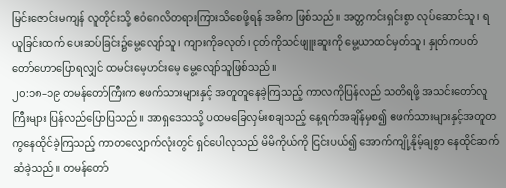မြင်းဇောင်းမကျန် လူတိုင်းသို့ ဧဝံဂေလိတရားကြားသိစေဖို့ရန် အဓိက ဖြစ်သည်။ အတ္တကင်းရှင်းစွာ လုပ်ဆောင်သူ၊ ရယူခြင်းထက် ပေးဆပ်ခြင်း၌မွေ့လျော်သူ၊ ကျားကိုခလုတ်၊ ငုတ်ကိုသင်ဖျူးဆူးကို မွေ့ယာထင်မှတ်သူ၊ နှုတ်ကပတ်တော်ဟောပြောရလျှင် ထမင်းမေ့ဟင်းမေ့ မွေ့လျော်သူဖြစ်သည်။
၂၀:၁၈–၁၉ တမန်တော်ကြီးက ဧဖက်သားများနှင့် အတူတူနေခဲ့ကြသည့် ကာလကိုပြန်လည် သတိရဖို့ အသင်းတော်လူကြီးများ ပြန်လည်ပြောပြသည်။ အာရှဒေသသို့ ပထမခြေလှမ်းစချသည့် နေ့ရက်အချိန်မှစ၍ ဧဖက်သားများနှင့်အတူတကွနေထိုင်ခဲ့ကြသည့် ကာတလျှောက်လုံးတွင် ရှင်ပေါလုသည် မိမိကိုယ်ကို ငြင်းပယ်၍ အောက်ကျို့နိုမ့်ချစွာ နေထိုင်ဆက်ဆံခဲ့သည်။ တမန်တော်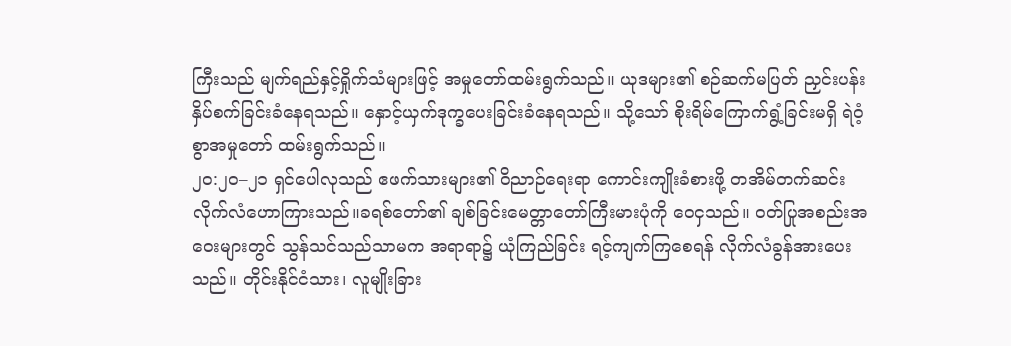ကြီးသည် မျက်ရည်နှင့်ရှိုက်သံများဖြင့် အမှုတော်ထမ်းရွက်သည်။ ယုဒများ၏ စဉ်ဆက်မပြတ် ညှင်းပန်းနှိပ်စက်ခြင်းခံနေရသည်။ နှောင့်ယှက်ဒုက္ခပေးခြင်းခံနေရသည်။ သို့သော် စိုးရိမ်ကြောက်ရွံ့ခြင်းမရှိ ရဲဝံ့စွာအမှုတော် ထမ်းရွက်သည်။
၂၀:၂၀–၂၁ ရှင်ပေါလုသည် ဧဖက်သားများ၏ ဝိညာဉ်ရေးရာ ကောင်းကျိုးခံစားဖို့ တအိမ်တက်ဆင်း လိုက်လံဟောကြားသည်။ခရစ်တော်၏ ချစ်ခြင်းမေတ္တာတော်ကြီးမားပုံကို ဝေငှသည်။ ဝတ်ပြုအစည်းအဝေးများတွင် သွန်သင်သည်သာမက အရာရာ၌ ယုံကြည်ခြင်း ရင့်ကျက်ကြစေရန် လိုက်လံခွန်အားပေးသည်။ တိုင်းနိုင်ငံသား၊ လူမျိုးခြား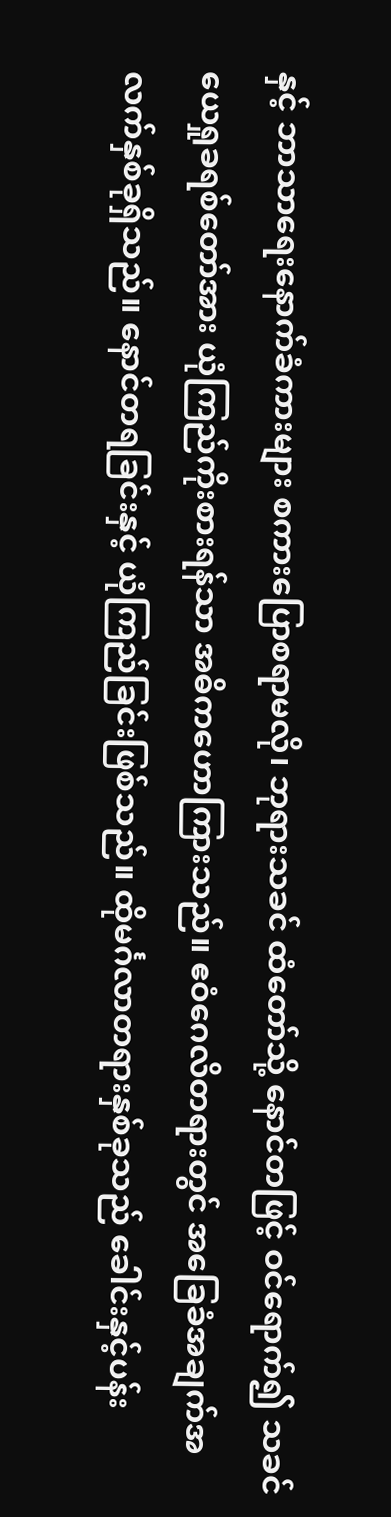နှင့် ဘာသာရေးနောက်ခံကားများ စကားပြောစရာမလို၊ ဘုရားသခင် ထံတော်သို့ နောင်တဖြင့် ဝင်ရောက်၍ သခင်ယေရှုခရစ်တော်အား ယုံကြည်ကိုးစားရန်သာ အဓိကဟောကြားသည်။ ဧဝံဂေလိတရားတွင် အခြေခံအချက်အလက်နှစ်ခုရှိသည်။ နောင်တရခြင်းနှင့် ယုံကြည်ခြင်းဖြစ်သည်။ ထိုမင်္ဂလာတရားနှစ်ခုသည် ခေါင်းနှင့်ပန်း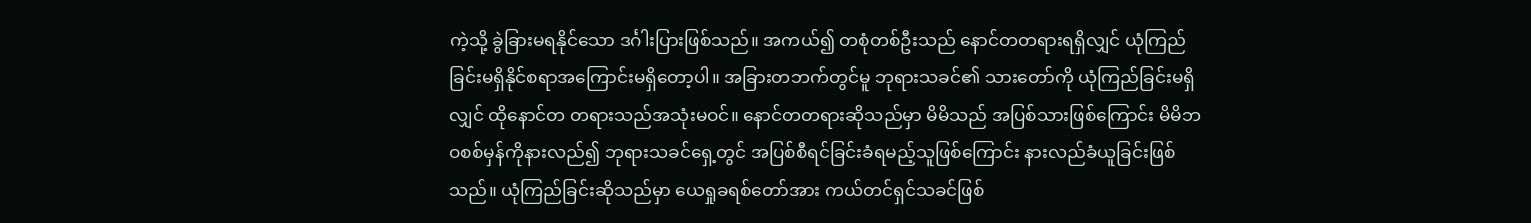ကဲ့သို့ ခွဲခြားမရနိုင်သော ဒင်္ဂါးပြားဖြစ်သည်။ အကယ်၍ တစုံတစ်ဦးသည် နောင်တတရားရရှိလျှင် ယုံကြည်ခြင်းမရှိနိုင်စရာအကြောင်းမရှိတော့ပါ။ အခြားတဘက်တွင်မူ ဘုရားသခင်၏ သားတော်ကို ယုံကြည်ခြင်းမရှိလျှင် ထိုနောင်တ တရားသည်အသုံးမဝင်။ နောင်တတရားဆိုသည်မှာ မိမိသည် အပြစ်သားဖြစ်ကြောင်း မိမိဘဝစစ်မှန်ကိုနားလည်၍ ဘုရားသခင်ရှေ့တွင် အပြစ်စီရင်ခြင်းခံရမည့်သူဖြစ်ကြောင်း နားလည်ခံယူခြင်းဖြစ်သည်။ ယုံကြည်ခြင်းဆိုသည်မှာ ယေရှုခရစ်တော်အား ကယ်တင်ရှင်သခင်ဖြစ်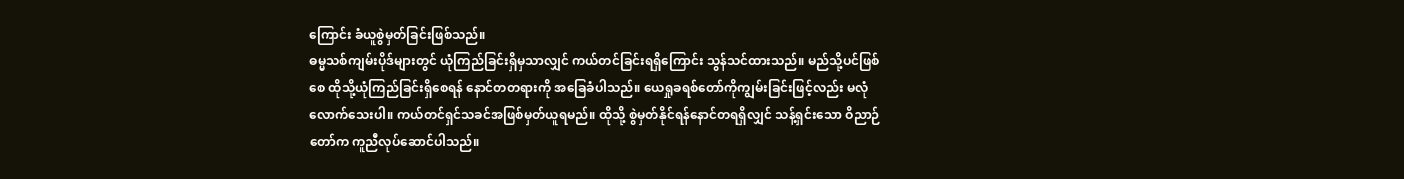ကြောင်း ခံယူစွဲမှတ်ခြင်းဖြစ်သည်။
ဓမ္မသစ်ကျမ်းပိုဒ်များတွင် ယုံကြည်ခြင်းရှိမှသာလျှင် ကယ်တင်ခြင်းရရှိကြောင်း သွန်သင်ထားသည်။ မည်သို့ပင်ဖြစ်စေ ထိုသို့ယုံကြည်ခြင်းရှိစေရန် နောင်တတရားကို အခြေခံပါသည်။ ယေရှုခရစ်တော်ကိုကျွမ်းခြင်းဖြင့်လည်း မလုံလောက်သေးပါ။ ကယ်တင်ရှင်သခင်အဖြစ်မှတ်ယူရမည်။ ထိုသို့ စွဲမှတ်နိုင်ရန်နောင်တရရှိလျှင် သန့်ရှင်းသော ဝိညာဉ်တော်က ကူညီလုပ်ဆောင်ပါသည်။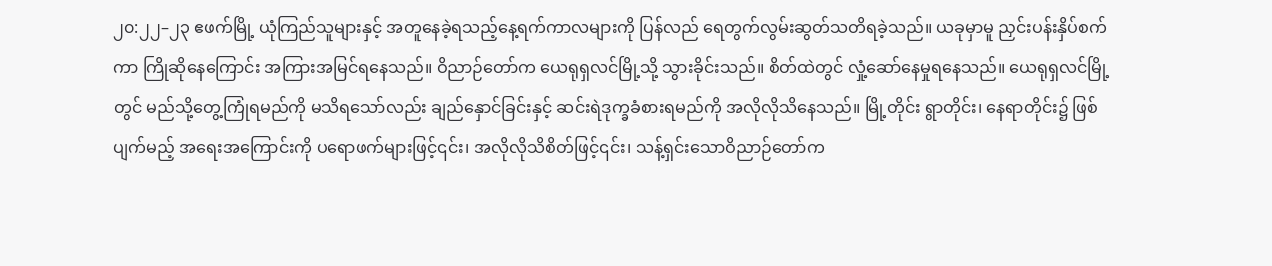၂၀:၂၂–၂၃ ဧဖက်မြို့ ယုံကြည်သူများနှင့် အတူနေခဲ့ရသည့်နေ့ရက်ကာလများကို ပြန်လည် ရေတွက်လွမ်းဆွတ်သတိရခဲ့သည်။ ယခုမှာမူ ညှင်းပန်းနှိပ်စက်ကာ ကြိုဆိုနေကြောင်း အကြားအမြင်ရနေသည်။ ဝိညာဉ်တော်က ယေရုရှလင်မြို့သို့ သွားခိုင်းသည်။ စိတ်ထဲတွင် လှုံ့ဆော်နေမှုရနေသည်။ ယေရုရှလင်မြို့တွင် မည်သို့တွေ့ကြုံရမည်ကို မသိရသော်လည်း ချည်နှောင်ခြင်းနှင့် ဆင်းရဲဒုက္ခခံစားရမည်ကို အလိုလိုသိနေသည်။ မြို့တိုင်း ရွာတိုင်း၊ နေရာတိုင်း၌ ဖြစ်ပျက်မည့် အရေးအကြောင်းကို ပရောဖက်များဖြင့်၎င်း၊ အလိုလိုသိစိတ်ဖြင့်၎င်း၊ သန့်ရှင်းသောဝိညာဉ်တော်က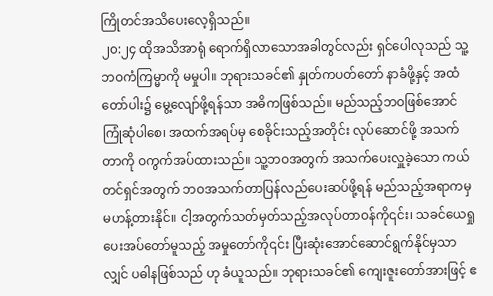ကြိုတင်အသိပေးလေ့ရှိသည်။
၂၀:၂၄ ထိုအသိအာရုံ ရောက်ရှိလာသောအခါတွင်လည်း ရှင်ပေါလုသည် သူ့ဘဝကံကြမ္မာကို မမှုပါ။ ဘုရားသခင်၏ နှုတ်ကပတ်တော် နာခံဖို့နှင့် အထံတော်ပါး၌ မွေ့လျော်ဖို့ရန်သာ အဓိကဖြစ်သည်။ မည်သည့်ဘဝဖြစ်အောင် ကြုံဆုံပါစေ၊ အထက်အရပ်မှ စေခိုင်းသည့်အတိုင်း လုပ်ဆောင်ဖို့ အသက်တာကို ဝကွက်အပ်ထားသည်။ သူ့ဘဝအတွက် အသက်ပေးလှူခဲ့သော ကယ်တင်ရှင်အတွက် ဘဝအသက်တာပြန်လည်ပေးဆပ်ဖို့ရန် မည်သည့်အရာကမှ မဟန့်တားနိုင်။ ငါ့အတွက်သတ်မှတ်သည့်အလုပ်တာဝန်ကို၎င်း၊ သခင်ယေရှုပေးအပ်တော်မူသည့် အမှုတော်ကို၎င်း ပြီးဆုံးအောင်ဆောင်ရွက်နိုင်မှသာလျှင် ပဓါနဖြစ်သည် ဟု ခံယူသည်။ ဘုရားသခင်၏ ကျေးဇူးတော်အားဖြင့် ဧ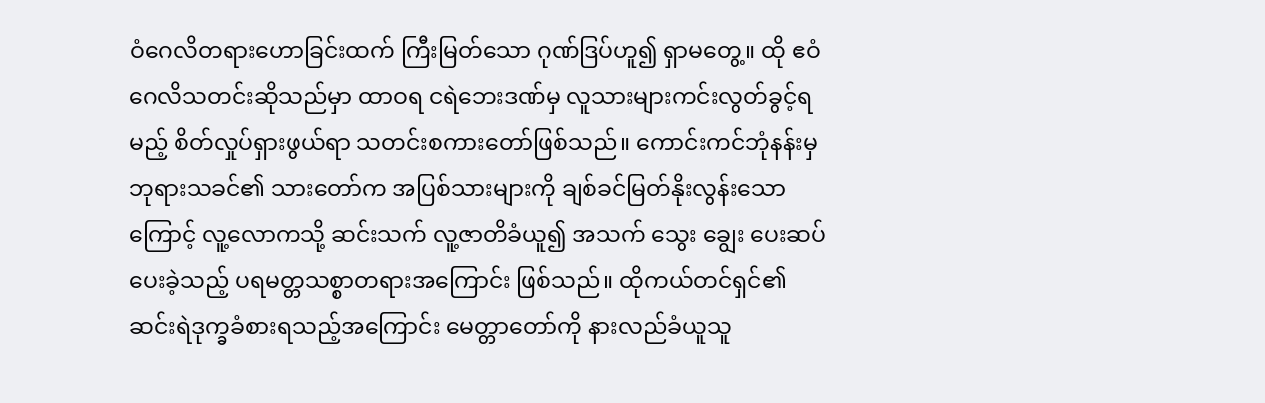ဝံဂေလိတရားဟောခြင်းထက် ကြီးမြတ်သော ဂုဏ်ဒြပ်ဟူ၍ ရှာမတွေ့။ ထို ဧဝံဂေလိသတင်းဆိုသည်မှာ ထာဝရ ငရဲဘေးဒဏ်မှ လူသားများကင်းလွတ်ခွင့်ရမည့် စိတ်လှုပ်ရှားဖွယ်ရာ သတင်းစကားတော်ဖြစ်သည်။ ကောင်းကင်ဘုံနန်းမှ ဘုရားသခင်၏ သားတော်က အပြစ်သားများကို ချစ်ခင်မြတ်နိုးလွန်းသောကြောင့် လူ့လောကသို့ ဆင်းသက် လူ့ဇာတိခံယူ၍ အသက် သွေး ချွေး ပေးဆပ်ပေးခဲ့သည့် ပရမတ္တသစ္စာတရားအကြောင်း ဖြစ်သည်။ ထိုကယ်တင်ရှင်၏ ဆင်းရဲဒုက္ခခံစားရသည့်အကြောင်း မေတ္တာတော်ကို နားလည်ခံယူသူ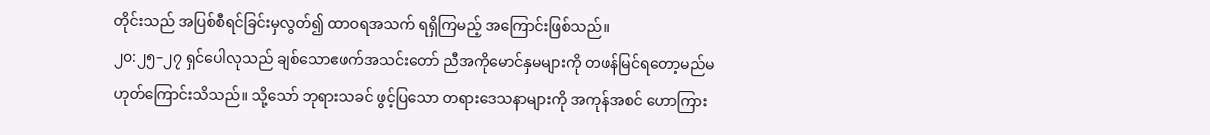တိုင်းသည် အပြစ်စီရင်ခြင်းမှလွတ်၍ ထာဝရအသက် ရရှိကြမည့် အကြောင်းဖြစ်သည်။
၂၀:၂၅–၂၇ ရှင်ပေါလုသည် ချစ်သောဧဖက်အသင်းတော် ညီအကိုမောင်နှမများကို တဖန်မြင်ရတော့မည်မဟုတ်ကြောင်းသိသည်။ သို့သော် ဘုရားသခင် ဖွင့်ပြသော တရားဒေသနာများကို အကုန်အစင် ဟောကြား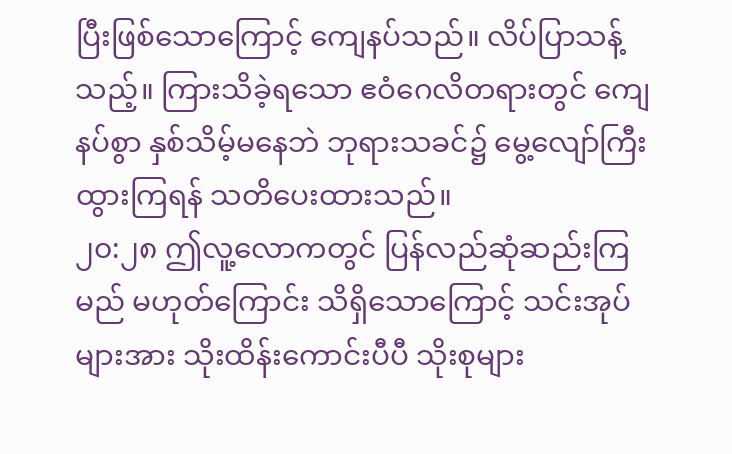ပြီးဖြစ်သောကြောင့် ကျေနပ်သည်။ လိပ်ပြာသန့်သည့်။ ကြားသိခဲ့ရသော ဧဝံဂေလိတရားတွင် ကျေနပ်စွာ နှစ်သိမ့်မနေဘဲ ဘုရားသခင်၌ မွေ့လျော်ကြီးထွားကြရန် သတိပေးထားသည်။
၂၀:၂၈ ဤလူ့လောကတွင် ပြန်လည်ဆုံဆည်းကြမည် မဟုတ်ကြောင်း သိရှိသောကြောင့် သင်းအုပ်များအား သိုးထိန်းကောင်းပီပီ သိုးစုများ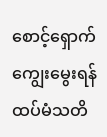စောင့်ရှောက်ကျွေးမွေးရန် ထပ်မံသတိ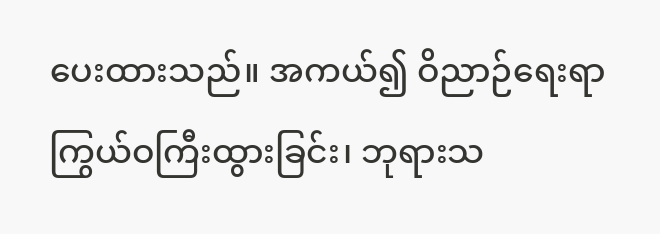ပေးထားသည်။ အကယ်၍ ဝိညာဉ်ရေးရာ ကြွယ်ဝကြီးထွားခြင်း၊ ဘုရားသ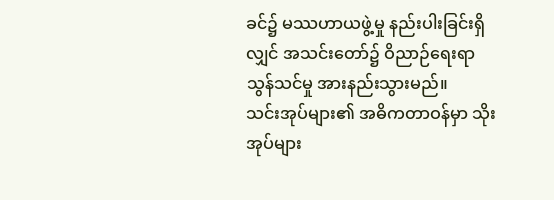ခင်၌ မဿဟာယဖွဲ့မှု နည်းပါးခြင်းရှိလျှင် အသင်းတော်၌ ဝိညာဉ်ရေးရာ သွန်သင်မှု အားနည်းသွားမည်။
သင်းအုပ်များ၏ အဓိကတာဝန်မှာ သိုးအုပ်များ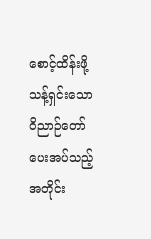စောင့်ထိန်းဖို့ သန့်ရှင်းသော ဝိညာဉ်တော် ပေးအပ်သည့်အတိုင်း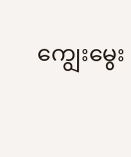ကျွေးမွေး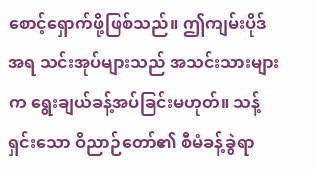စောင့်ရှောက်ဖို့ဖြစ်သည်။ ဤကျမ်းပိုဒ်အရ သင်းအုပ်များသည် အသင်းသားများက ရွေးချယ်ခန့်အပ်ခြင်းမဟုတ်။ သန့်ရှင်းသော ဝိညာဉ်တော်၏ စီမံခန့်ခွဲရာ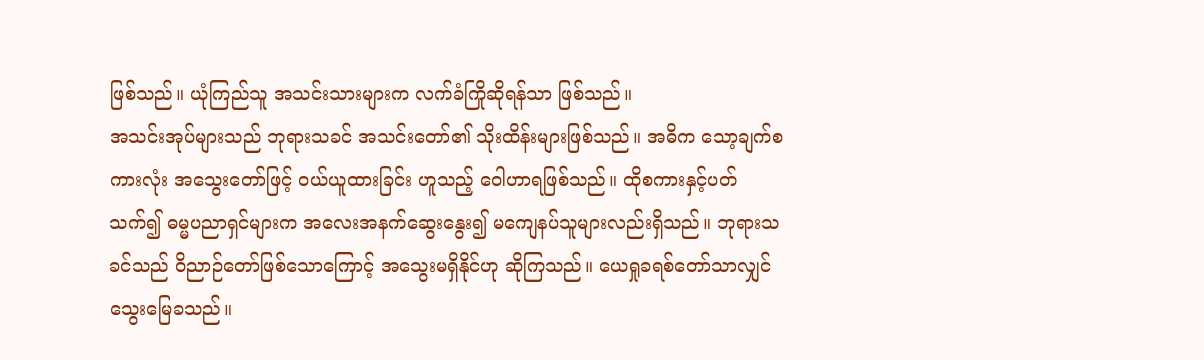ဖြစ်သည်။ ယုံကြည်သူ အသင်းသားများက လက်ခံကြိုဆိုရန်သာ ဖြစ်သည်။
အသင်းအုပ်များသည် ဘုရားသခင် အသင်းတော်၏ သိုးထိန်းများဖြစ်သည်။ အဓိက သော့ချက်စကားလုံး အသွေးတော်ဖြင့် ဝယ်ယူထားခြင်း ဟူသည့် ဝေါဟာရဖြစ်သည်။ ထိုစကားနှင့်ပတ်သက်၍ ဓမ္မပညာရှင်များက အလေးအနက်ဆွေးနွေး၍ မကျေနပ်သူများလည်းရှိသည်။ ဘုရားသခင်သည် ဝိညာဉ်တော်ဖြစ်သောကြောင့် အသွေးမရှိနိုင်ဟု ဆိုကြသည်။ ယေရှုခရစ်တော်သာလျှင် သွေးမြေခသည်။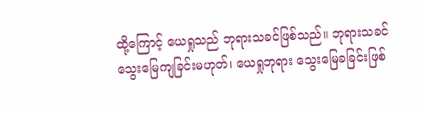ထို့ကြောင့် ယေရှုသည် ဘုရားသခင်ဖြစ်သည်။ ဘုရားသခင် သွေးမြေကျခြင်းမဟုတ်၊ ယေရှုဘုရား သွေးမြေခခြင်းဖြစ်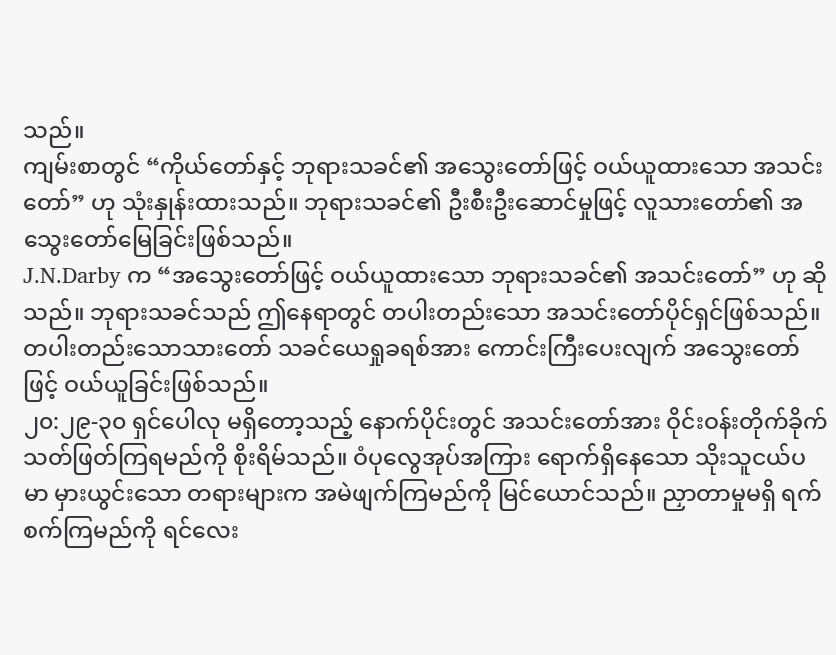သည်။
ကျမ်းစာတွင် “ကိုယ်တော်နှင့် ဘုရားသခင်၏ အသွေးတော်ဖြင့် ဝယ်ယူထားသော အသင်းတော်” ဟု သုံးနှုန်းထားသည်။ ဘုရားသခင်၏ ဦးစီးဦးဆောင်မှုဖြင့် လူသားတော်၏ အသွေးတော်မြေခြင်းဖြစ်သည်။
J.N.Darby က “အသွေးတော်ဖြင့် ဝယ်ယူထားသော ဘုရားသခင်၏ အသင်းတော်” ဟု ဆိုသည်။ ဘုရားသခင်သည် ဤနေရာတွင် တပါးတည်းသော အသင်းတော်ပိုင်ရှင်ဖြစ်သည်။ တပါးတည်းသောသားတော် သခင်ယေရှုခရစ်အား ကောင်းကြီးပေးလျက် အသွေးတော်ဖြင့် ဝယ်ယူခြင်းဖြစ်သည်။
၂၀:၂၉-၃၀ ရှင်ပေါလု မရှိတော့သည့် နောက်ပိုင်းတွင် အသင်းတော်အား ဝိုင်းဝန်းတိုက်ခိုက်သတ်ဖြတ်ကြရမည်ကို စိုးရိမ်သည်။ ဝံပုလွေအုပ်အကြား ရောက်ရှိနေသော သိုးသူငယ်ပမာ မှားယွင်းသော တရားများက အမဲဖျက်ကြမည်ကို မြင်ယောင်သည်။ ညှာတာမှုမရှိ ရက်စက်ကြမည်ကို ရင်လေး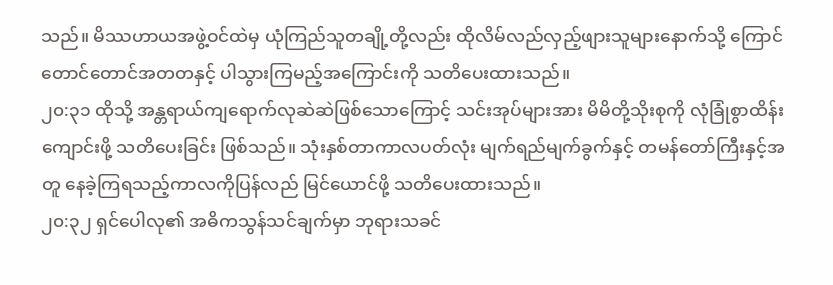သည်။ မိဿဟာယအဖွဲ့ဝင်ထဲမှ ယုံကြည်သူတချို့တို့လည်း ထိုလိမ်လည်လှည့်ဖျားသူများနောက်သို့ ကြောင်တောင်တောင်အတတနှင့် ပါသွားကြမည့်အကြောင်းကို သတိပေးထားသည်။
၂၀:၃၁ ထိုသို့ အန္တရာယ်ကျရောက်လုဆဲဆဲဖြစ်သောကြောင့် သင်းအုပ်များအား မိမိတို့သိုးစုကို လုံခြုံစွာထိန်းကျောင်းဖို့ သတိပေးခြင်း ဖြစ်သည်။ သုံးနှစ်တာကာလပတ်လုံး မျက်ရည်မျက်ခွက်နှင့် တမန်တော်ကြီးနှင့်အတူ နေခဲ့ကြရသည့်ကာလကိုပြန်လည် မြင်ယောင်ဖို့ သတိပေးထားသည်။
၂၀:၃၂ ရှင်ပေါလု၏ အဓိကသွန်သင်ချက်မှာ ဘုရားသခင်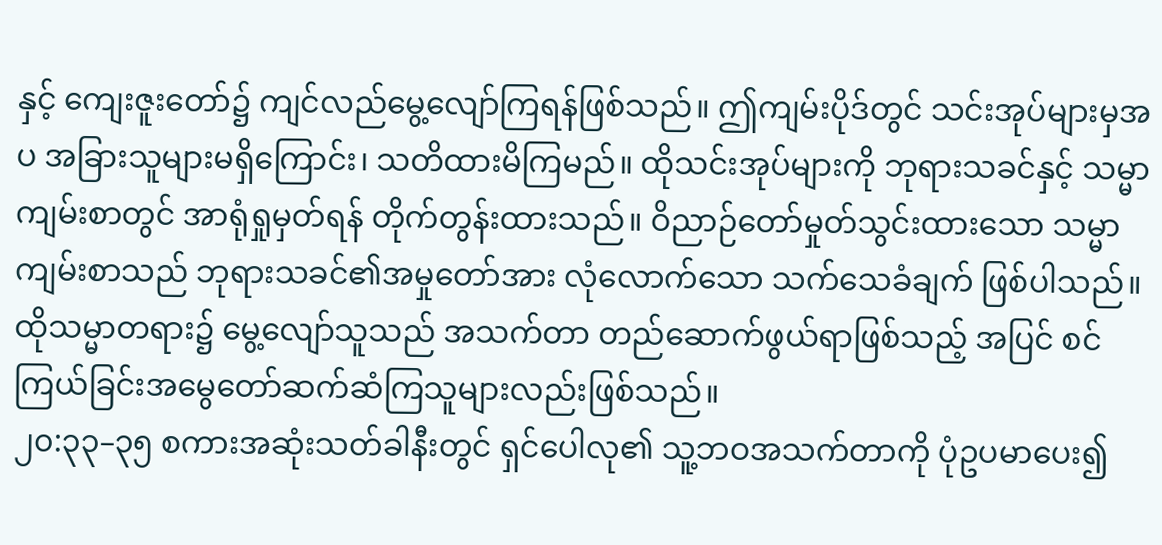နှင့် ကျေးဇူးတော်၌ ကျင်လည်မွေ့လျော်ကြရန်ဖြစ်သည်။ ဤကျမ်းပိုဒ်တွင် သင်းအုပ်များမှအပ အခြားသူများမရှိကြောင်း၊ သတိထားမိကြမည်။ ထိုသင်းအုပ်များကို ဘုရားသခင်နှင့် သမ္မာကျမ်းစာတွင် အာရုံရှုမှတ်ရန် တိုက်တွန်းထားသည်။ ဝိညာဉ်တော်မှုတ်သွင်းထားသော သမ္မာကျမ်းစာသည် ဘုရားသခင်၏အမှုတော်အား လုံလောက်သော သက်သေခံချက် ဖြစ်ပါသည်။ ထိုသမ္မာတရား၌ မွေ့လျော်သူသည် အသက်တာ တည်ဆောက်ဖွယ်ရာဖြစ်သည့် အပြင် စင်ကြယ်ခြင်းအမွေတော်ဆက်ဆံကြသူများလည်းဖြစ်သည်။
၂၀:၃၃–၃၅ စကားအဆုံးသတ်ခါနီးတွင် ရှင်ပေါလု၏ သူ့ဘဝအသက်တာကို ပုံဥပမာပေး၍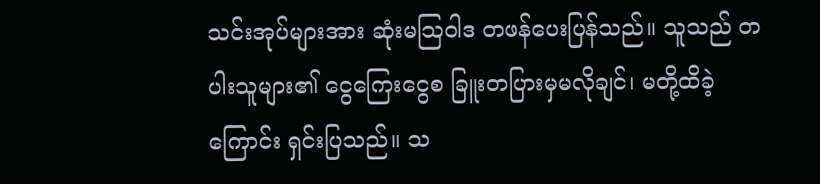သင်းအုပ်များအား ဆုံးမသြဝါဒ တဖန်ပေးပြန်သည်။ သူသည် တပါးသူများ၏ ငွေကြေးငွေစ ခြူးတပြားမှမလိုချင်၊ မတို့ထိခဲ့ကြောင်း ရှင်းပြသည်။ သ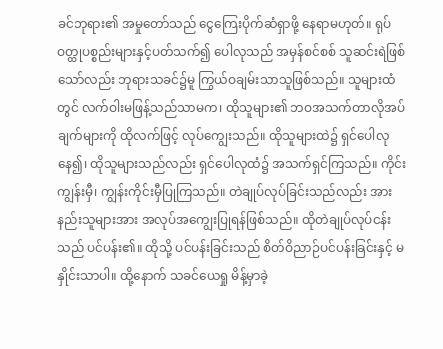ခင်ဘုရား၏ အမှုတော်သည် ငွေကြေးပိုက်ဆံရှာဖို့ နေရာမဟုတ်။ ရုပ်ဝတ္ထုပစ္စည်းများနှင့်ပတ်သက်၍ ပေါလုသည် အမှန်စင်စစ် သူဆင်းရဲဖြစ်သော်လည်း ဘုရားသခင်၌မူ ကြွယ်ဝချမ်းသာသူဖြစ်သည်။ သူများထံတွင် လက်ဝါးမဖြန့်သည်သာမက၊ ထိုသူများ၏ ဘဝအသက်တာလိုအပ်ချက်များကို ထိုလက်ဖြင့် လုပ်ကျွေးသည်။ ထိုသူများထဲ၌ ရှင်ပေါလုနေ၍၊ ထိုသူများသည်လည်း ရှင်ပေါလုထံ၌ အသက်ရှင်ကြသည်။ ကိုင်းကျွန်းမှီ၊ ကျွန်းကိုင်းမှီပြုကြသည်။ တဲချုပ်လုပ်ခြင်းသည်လည်း အားနည်းသူများအား အလုပ်အကျွေးပြုရန်ဖြစ်သည်။ ထိုတဲချုပ်လုပ်ငန်းသည် ပင်ပန်း၏။ ထိုသို့ ပင်ပန်းခြင်းသည် စိတ်ဝိညာဉ်ပင်ပန်းခြင်းနှင့် မနှိုင်းသာပါ။ ထို့နောက် သခင်ယေရှု မိန့်မှာခဲ့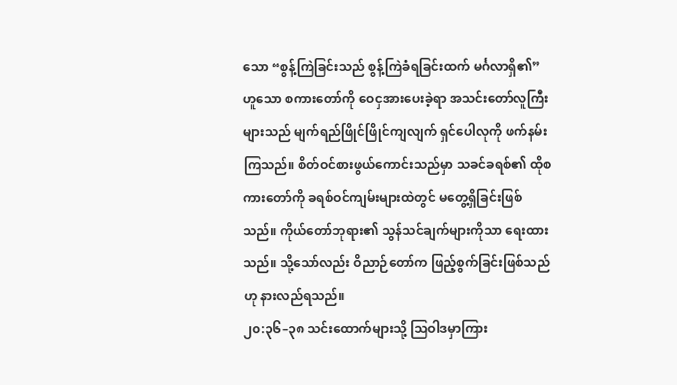သော “စွန့်ကြဲခြင်းသည် စွန့်ကြဲခံရခြင်းထက် မင်္ဂလာရှိ၏” ဟူသော စကားတော်ကို ဝေငှအားပေးခဲ့ရာ အသင်းတော်လူကြီးများသည် မျက်ရည်ဖြိုင်ဖြိုင်ကျလျက် ရှင်ပေါလုကို ဖက်နမ်းကြသည်။ စိတ်ဝင်စားဖွယ်ကောင်းသည်မှာ သခင်ခရစ်၏ ထိုစကားတော်ကို ခရစ်ဝင်ကျမ်းများထဲတွင် မတွေ့ရှိခြင်းဖြစ်သည်။ ကိုယ်တော်ဘုရား၏ သွန်သင်ချက်များကိုသာ ရေးထားသည်။ သို့သော်လည်း ဝိညာဉ်တော်က ဖြည့်စွက်ခြင်းဖြစ်သည်ဟု နားလည်ရသည်။
၂၀:၃၆–၃၈ သင်းထောက်များသို့ သြဝါဒမှာကြား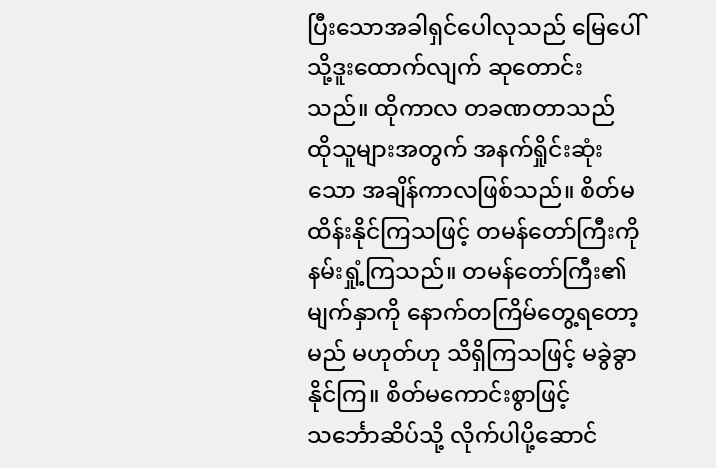ပြီးသောအခါရှင်ပေါလုသည် မြေပေါ်သို့ဒူးထောက်လျက် ဆုတောင်းသည်။ ထိုကာလ တခဏတာသည် ထိုသူများအတွက် အနက်ရှိုင်းဆုံးသော အချိန်ကာလဖြစ်သည်။ စိတ်မထိန်းနိုင်ကြသဖြင့် တမန်တော်ကြီးကိုနမ်းရှုံ့ကြသည်။ တမန်တော်ကြီး၏မျက်နှာကို နောက်တကြိမ်တွေ့ရတော့မည် မဟုတ်ဟု သိရှိကြသဖြင့် မခွဲခွာနိုင်ကြ။ စိတ်မကောင်းစွာဖြင့် သင်္ဘောဆိပ်သို့ လိုက်ပါပို့ဆောင်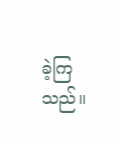ခဲ့ကြသည်။